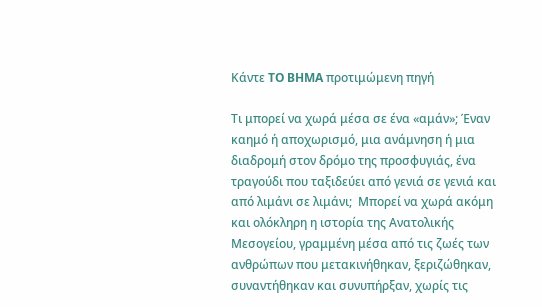Κάντε TO BHMA προτιμώμενη πηγή

Τι μπορεί να χωρά μέσα σε ένα «αμάν»; Έναν καημό ή αποχωρισμό, μια ανάμνηση ή μια διαδρομή στον δρόμο της προσφυγιάς, ένα τραγούδι που ταξιδεύει από γενιά σε γενιά και από λιμάνι σε λιμάνι;  Μπορεί να χωρά ακόμη και ολόκληρη η ιστορία της Ανατολικής Μεσογείου, γραμμένη μέσα από τις ζωές των ανθρώπων που μετακινήθηκαν, ξεριζώθηκαν, συναντήθηκαν και συνυπήρξαν, χωρίς τις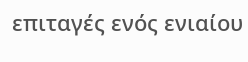επιταγές ενός ενιαίου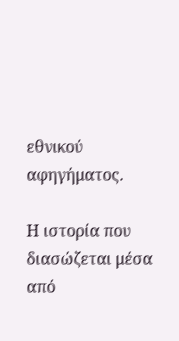εθνικού αφηγήματος.

Η ιστορία που διασώζεται μέσα από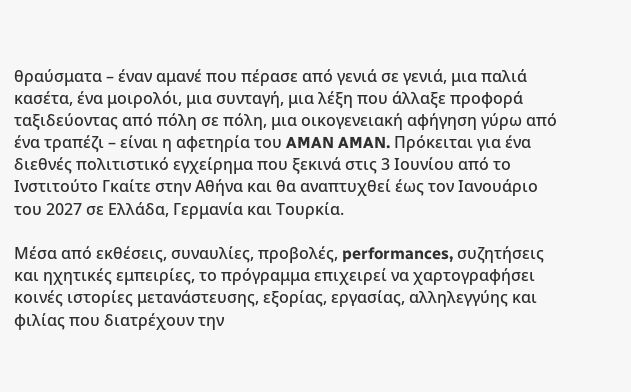θραύσματα – έναν αμανέ που πέρασε από γενιά σε γενιά, μια παλιά κασέτα, ένα μοιρολόι, μια συνταγή, μια λέξη που άλλαξε προφορά ταξιδεύοντας από πόλη σε πόλη, μια οικογενειακή αφήγηση γύρω από ένα τραπέζι – είναι η αφετηρία του AMAN AMAN. Πρόκειται για ένα διεθνές πολιτιστικό εγχείρημα που ξεκινά στις 3 Ιουνίου από το Ινστιτούτο Γκαίτε στην Αθήνα και θα αναπτυχθεί έως τον Ιανουάριο του 2027 σε Ελλάδα, Γερμανία και Τουρκία.

Μέσα από εκθέσεις, συναυλίες, προβολές, performances, συζητήσεις και ηχητικές εμπειρίες, το πρόγραμμα επιχειρεί να χαρτογραφήσει κοινές ιστορίες μετανάστευσης, εξορίας, εργασίας, αλληλεγγύης και φιλίας που διατρέχουν την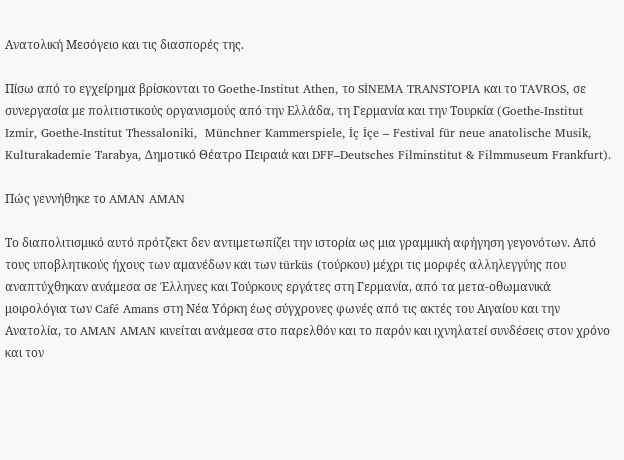Ανατολική Μεσόγειο και τις διασπορές της.

Πίσω από το εγχείρημα βρίσκονται το Goethe-Institut Athen, το SİNEMA TRANSTOPIA και το TAVROS, σε συνεργασία με πολιτιστικούς οργανισμούς από την Ελλάδα, τη Γερμανία και την Τουρκία (Goethe-Institut Izmir, Goethe-Institut Thessaloniki,  Münchner Kammerspiele, İç İçe – Festival für neue anatolische Musik, Kulturakademie Tarabya, Δημοτικό Θέατρο Πειραιά και DFF–Deutsches Filminstitut & Filmmuseum Frankfurt).

Πώς γεννήθηκε το AMAN AMAN

Το διαπολιτισμικό αυτό πρότζεκτ δεν αντιμετωπίζει την ιστορία ως μια γραμμική αφήγηση γεγονότων. Από τους υποβλητικούς ήχους των αμανέδων και των türküs (τούρκου) μέχρι τις μορφές αλληλεγγύης που αναπτύχθηκαν ανάμεσα σε Έλληνες και Τούρκους εργάτες στη Γερμανία, από τα μετα-οθωμανικά μοιρολόγια των Café Amans στη Νέα Υόρκη έως σύγχρονες φωνές από τις ακτές του Αιγαίου και την Ανατολία, το AMAN AMAN κινείται ανάμεσα στο παρελθόν και το παρόν και ιχνηλατεί συνδέσεις στον χρόνο και τον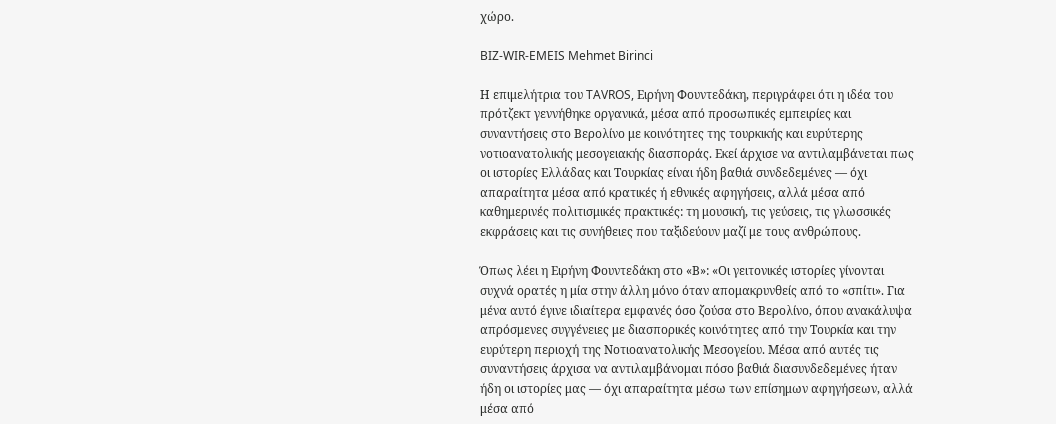χώρο.

BIZ-WIR-EMEIS Mehmet Birinci

Η επιμελήτρια του TAVROS, Ειρήνη Φουντεδάκη, περιγράφει ότι η ιδέα του πρότζεκτ γεννήθηκε οργανικά, μέσα από προσωπικές εμπειρίες και συναντήσεις στο Βερολίνο με κοινότητες της τουρκικής και ευρύτερης νοτιοανατολικής μεσογειακής διασποράς. Εκεί άρχισε να αντιλαμβάνεται πως οι ιστορίες Ελλάδας και Τουρκίας είναι ήδη βαθιά συνδεδεμένες — όχι απαραίτητα μέσα από κρατικές ή εθνικές αφηγήσεις, αλλά μέσα από καθημερινές πολιτισμικές πρακτικές: τη μουσική, τις γεύσεις, τις γλωσσικές εκφράσεις και τις συνήθειες που ταξιδεύουν μαζί με τους ανθρώπους.

Όπως λέει η Ειρήνη Φουντεδάκη στο «Β»: «Οι γειτονικές ιστορίες γίνονται συχνά ορατές η μία στην άλλη μόνο όταν απομακρυνθείς από το «σπίτι». Για μένα αυτό έγινε ιδιαίτερα εμφανές όσο ζούσα στο Βερολίνο, όπου ανακάλυψα απρόσμενες συγγένειες με διασπορικές κοινότητες από την Τουρκία και την ευρύτερη περιοχή της Νοτιοανατολικής Μεσογείου. Μέσα από αυτές τις συναντήσεις άρχισα να αντιλαμβάνομαι πόσο βαθιά διασυνδεδεμένες ήταν ήδη οι ιστορίες μας — όχι απαραίτητα μέσω των επίσημων αφηγήσεων, αλλά μέσα από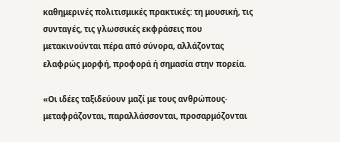καθημερινές πολιτισμικές πρακτικές: τη μουσική, τις συνταγές, τις γλωσσικές εκφράσεις που μετακινούνται πέρα από σύνορα, αλλάζοντας ελαφρώς μορφή, προφορά ή σημασία στην πορεία.

«Οι ιδέες ταξιδεύουν μαζί με τους ανθρώπους· μεταφράζονται, παραλλάσσονται, προσαρμόζονται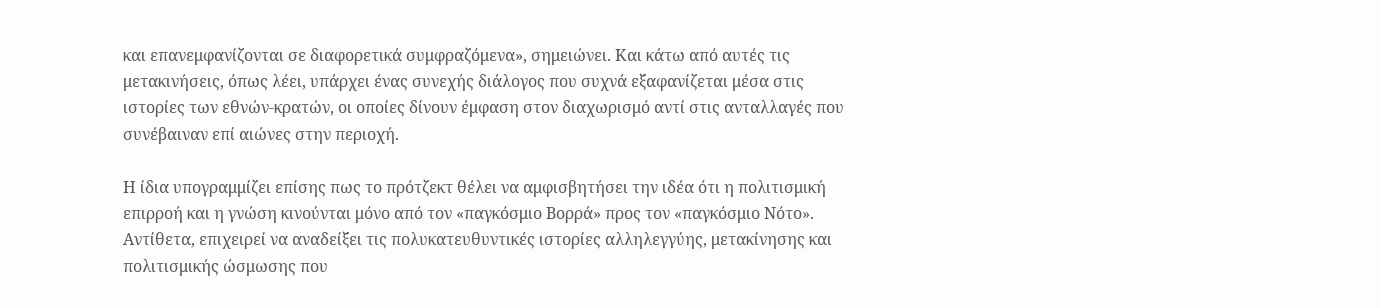και επανεμφανίζονται σε διαφορετικά συμφραζόμενα», σημειώνει. Και κάτω από αυτές τις μετακινήσεις, όπως λέει, υπάρχει ένας συνεχής διάλογος που συχνά εξαφανίζεται μέσα στις ιστορίες των εθνών-κρατών, οι οποίες δίνουν έμφαση στον διαχωρισμό αντί στις ανταλλαγές που συνέβαιναν επί αιώνες στην περιοχή.

Η ίδια υπογραμμίζει επίσης πως το πρότζεκτ θέλει να αμφισβητήσει την ιδέα ότι η πολιτισμική επιρροή και η γνώση κινούνται μόνο από τον «παγκόσμιο Βορρά» προς τον «παγκόσμιο Νότο». Αντίθετα, επιχειρεί να αναδείξει τις πολυκατευθυντικές ιστορίες αλληλεγγύης, μετακίνησης και πολιτισμικής ώσμωσης που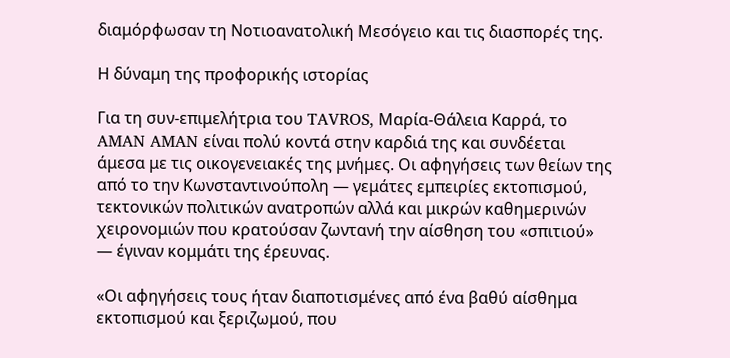διαμόρφωσαν τη Νοτιοανατολική Μεσόγειο και τις διασπορές της.

Η δύναμη της προφορικής ιστορίας

Για τη συν-επιμελήτρια του TAVROS, Μαρία-Θάλεια Καρρά, το AMAN AMAN είναι πολύ κοντά στην καρδιά της και συνδέεται άμεσα με τις οικογενειακές της μνήμες. Οι αφηγήσεις των θείων της από το την Κωνσταντινούπολη — γεμάτες εμπειρίες εκτοπισμού, τεκτονικών πολιτικών ανατροπών αλλά και μικρών καθημερινών χειρονομιών που κρατούσαν ζωντανή την αίσθηση του «σπιτιού» — έγιναν κομμάτι της έρευνας.

«Οι αφηγήσεις τους ήταν διαποτισμένες από ένα βαθύ αίσθημα εκτοπισμού και ξεριζωμού, που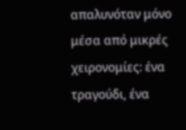απαλυνόταν μόνο μέσα από μικρές χειρονομίες: ένα τραγούδι, ένα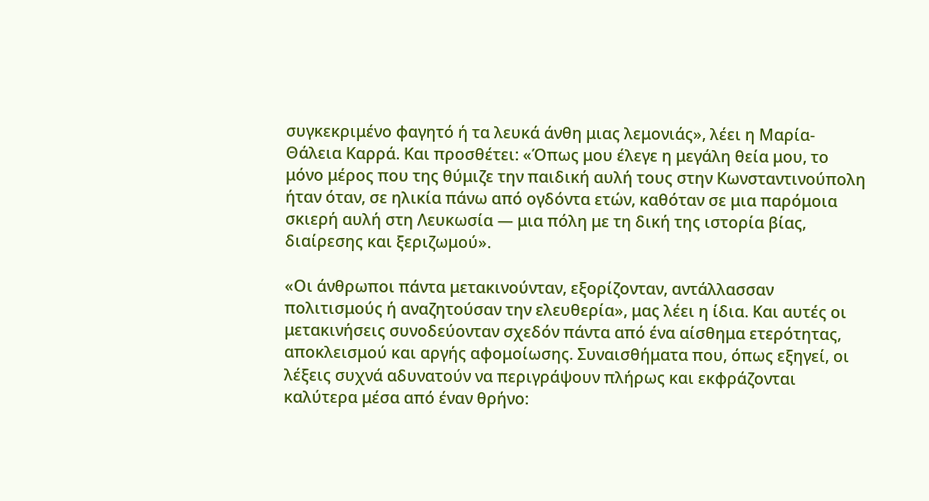συγκεκριμένο φαγητό ή τα λευκά άνθη μιας λεμονιάς», λέει η Μαρία-Θάλεια Καρρά. Και προσθέτει: «Όπως μου έλεγε η μεγάλη θεία μου, το μόνο μέρος που της θύμιζε την παιδική αυλή τους στην Κωνσταντινούπολη ήταν όταν, σε ηλικία πάνω από ογδόντα ετών, καθόταν σε μια παρόμοια σκιερή αυλή στη Λευκωσία — μια πόλη με τη δική της ιστορία βίας, διαίρεσης και ξεριζωμού».

«Οι άνθρωποι πάντα μετακινούνταν, εξορίζονταν, αντάλλασσαν πολιτισμούς ή αναζητούσαν την ελευθερία», μας λέει η ίδια. Και αυτές οι μετακινήσεις συνοδεύονταν σχεδόν πάντα από ένα αίσθημα ετερότητας, αποκλεισμού και αργής αφομοίωσης. Συναισθήματα που, όπως εξηγεί, οι λέξεις συχνά αδυνατούν να περιγράψουν πλήρως και εκφράζονται καλύτερα μέσα από έναν θρήνο: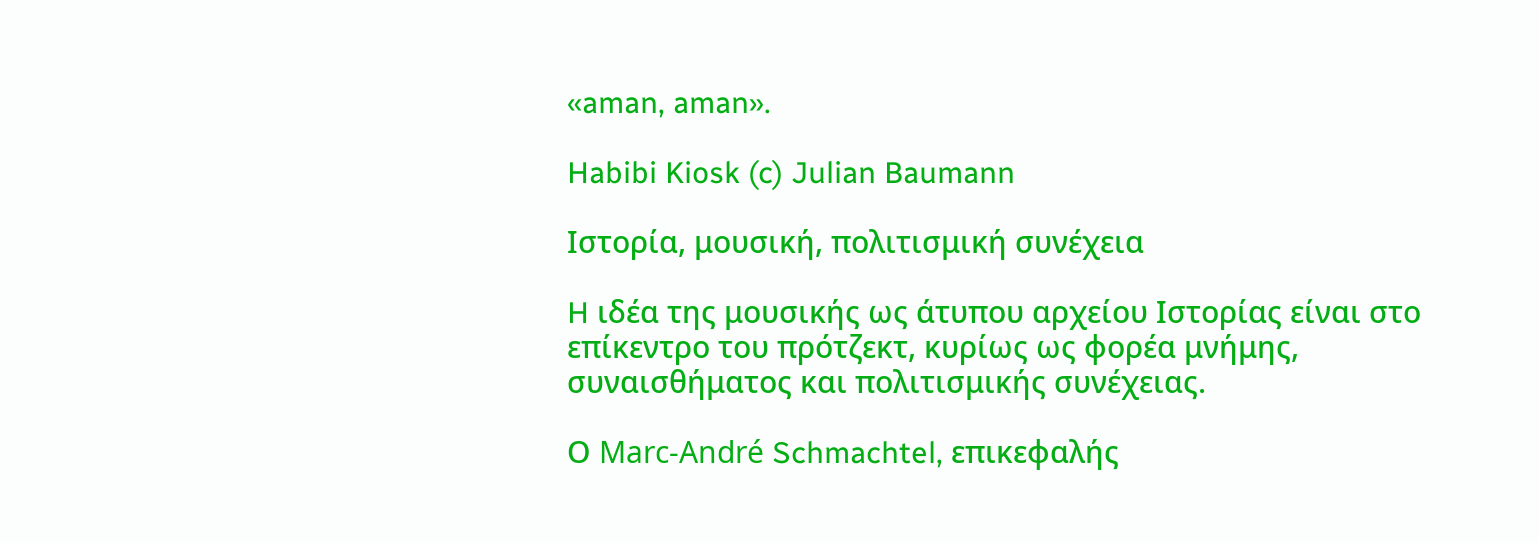«aman, aman».

Habibi Kiosk (c) Julian Baumann

Ιστορία, μουσική, πολιτισμική συνέχεια

H ιδέα της μουσικής ως άτυπου αρχείου Ιστορίας είναι στο επίκεντρο του πρότζεκτ, κυρίως ως φορέα μνήμης, συναισθήματος και πολιτισμικής συνέχειας.

Ο Marc-André Schmachtel, επικεφαλής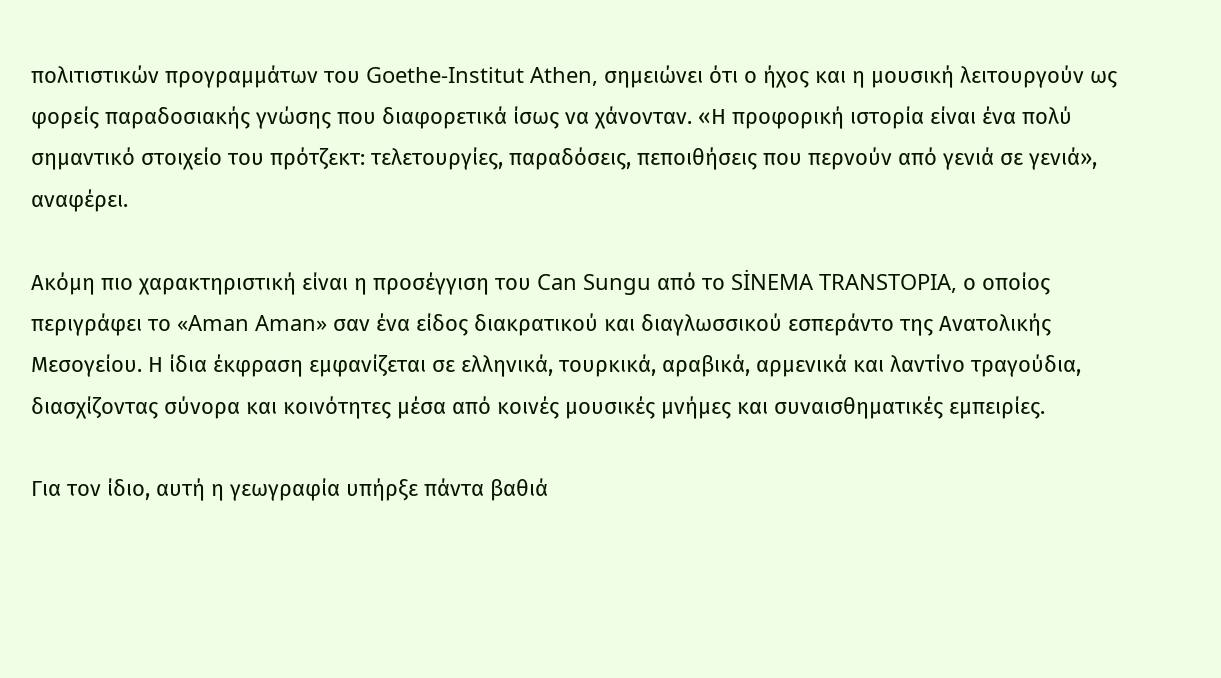πολιτιστικών προγραμμάτων του Goethe-Institut Athen, σημειώνει ότι ο ήχος και η μουσική λειτουργούν ως φορείς παραδοσιακής γνώσης που διαφορετικά ίσως να χάνονταν. «Η προφορική ιστορία είναι ένα πολύ σημαντικό στοιχείο του πρότζεκτ: τελετουργίες, παραδόσεις, πεποιθήσεις που περνούν από γενιά σε γενιά», αναφέρει.

Ακόμη πιο χαρακτηριστική είναι η προσέγγιση του Can Sungu από το SİNEMA TRANSTOPIA, ο οποίος περιγράφει το «Aman Aman» σαν ένα είδος διακρατικού και διαγλωσσικού εσπεράντο της Ανατολικής Μεσογείου. Η ίδια έκφραση εμφανίζεται σε ελληνικά, τουρκικά, αραβικά, αρμενικά και λαντίνο τραγούδια, διασχίζοντας σύνορα και κοινότητες μέσα από κοινές μουσικές μνήμες και συναισθηματικές εμπειρίες.

Για τον ίδιο, αυτή η γεωγραφία υπήρξε πάντα βαθιά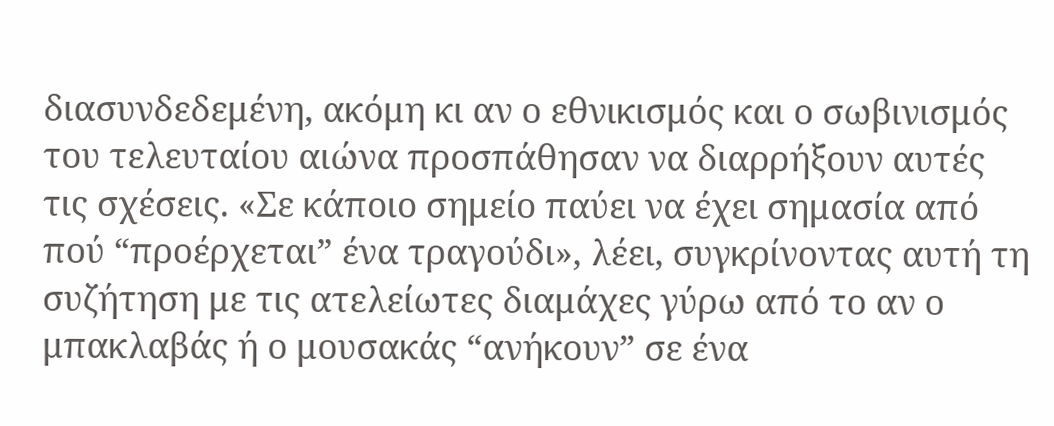διασυνδεδεμένη, ακόμη κι αν ο εθνικισμός και ο σωβινισμός του τελευταίου αιώνα προσπάθησαν να διαρρήξουν αυτές τις σχέσεις. «Σε κάποιο σημείο παύει να έχει σημασία από πού “προέρχεται” ένα τραγούδι», λέει, συγκρίνοντας αυτή τη συζήτηση με τις ατελείωτες διαμάχες γύρω από το αν ο μπακλαβάς ή ο μουσακάς “ανήκουν” σε ένα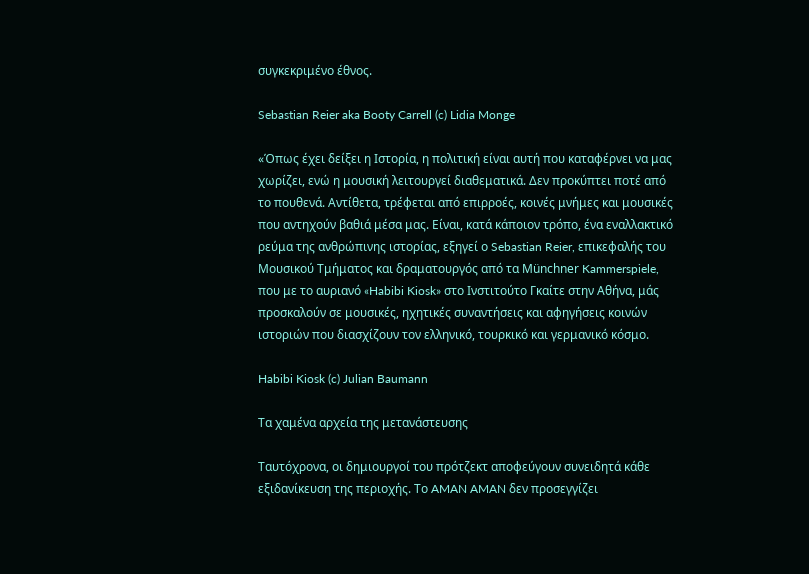συγκεκριμένο έθνος.

Sebastian Reier aka Booty Carrell (c) Lidia Monge

«Όπως έχει δείξει η Ιστορία, η πολιτική είναι αυτή που καταφέρνει να μας χωρίζει, ενώ η μουσική λειτουργεί διαθεματικά. Δεν προκύπτει ποτέ από το πουθενά. Αντίθετα, τρέφεται από επιρροές, κοινές μνήμες και μουσικές που αντηχούν βαθιά μέσα μας. Είναι, κατά κάποιον τρόπο, ένα εναλλακτικό ρεύμα της ανθρώπινης ιστορίας, εξηγεί ο Sebastian Reier, επικεφαλής του Μουσικού Τμήματος και δραματουργός από τα Münchner Kammerspiele, που με το αυριανό «Habibi Kiosk» στο Ινστιτούτο Γκαίτε στην Αθήνα, μάς προσκαλούν σε μουσικές, ηχητικές συναντήσεις και αφηγήσεις κοινών ιστοριών που διασχίζουν τον ελληνικό, τουρκικό και γερμανικό κόσμο.

Habibi Kiosk (c) Julian Baumann

Τα χαμένα αρχεία της μετανάστευσης

Ταυτόχρονα, οι δημιουργοί του πρότζεκτ αποφεύγουν συνειδητά κάθε εξιδανίκευση της περιοχής. Το AMAN AMAN δεν προσεγγίζει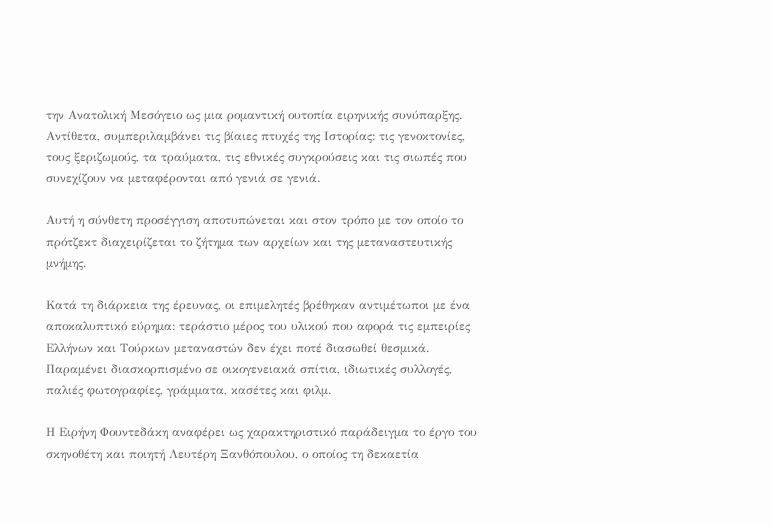την Ανατολική Μεσόγειο ως μια ρομαντική ουτοπία ειρηνικής συνύπαρξης. Αντίθετα, συμπεριλαμβάνει τις βίαιες πτυχές της Ιστορίας: τις γενοκτονίες, τους ξεριζωμούς, τα τραύματα, τις εθνικές συγκρούσεις και τις σιωπές που συνεχίζουν να μεταφέρονται από γενιά σε γενιά.

Αυτή η σύνθετη προσέγγιση αποτυπώνεται και στον τρόπο με τον οποίο το πρότζεκτ διαχειρίζεται το ζήτημα των αρχείων και της μεταναστευτικής μνήμης.

Κατά τη διάρκεια της έρευνας, οι επιμελητές βρέθηκαν αντιμέτωποι με ένα αποκαλυπτικό εύρημα: τεράστιο μέρος του υλικού που αφορά τις εμπειρίες Ελλήνων και Τούρκων μεταναστών δεν έχει ποτέ διασωθεί θεσμικά. Παραμένει διασκορπισμένο σε οικογενειακά σπίτια, ιδιωτικές συλλογές, παλιές φωτογραφίες, γράμματα, κασέτες και φιλμ.

Η Ειρήνη Φουντεδάκη αναφέρει ως χαρακτηριστικό παράδειγμα το έργο του σκηνοθέτη και ποιητή Λευτέρη Ξανθόπουλου, ο οποίος τη δεκαετία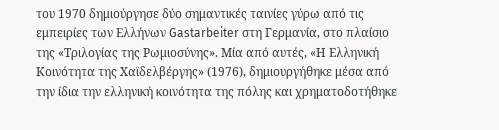του 1970 δημιούργησε δύο σημαντικές ταινίες γύρω από τις εμπειρίες των Ελλήνων Gastarbeiter στη Γερμανία, στο πλαίσιο της «Τριλογίας της Ρωμιοσύνης». Μία από αυτές, «Η Ελληνική Κοινότητα της Χαϊδελβέργης» (1976), δημιουργήθηκε μέσα από την ίδια την ελληνική κοινότητα της πόλης και χρηματοδοτήθηκε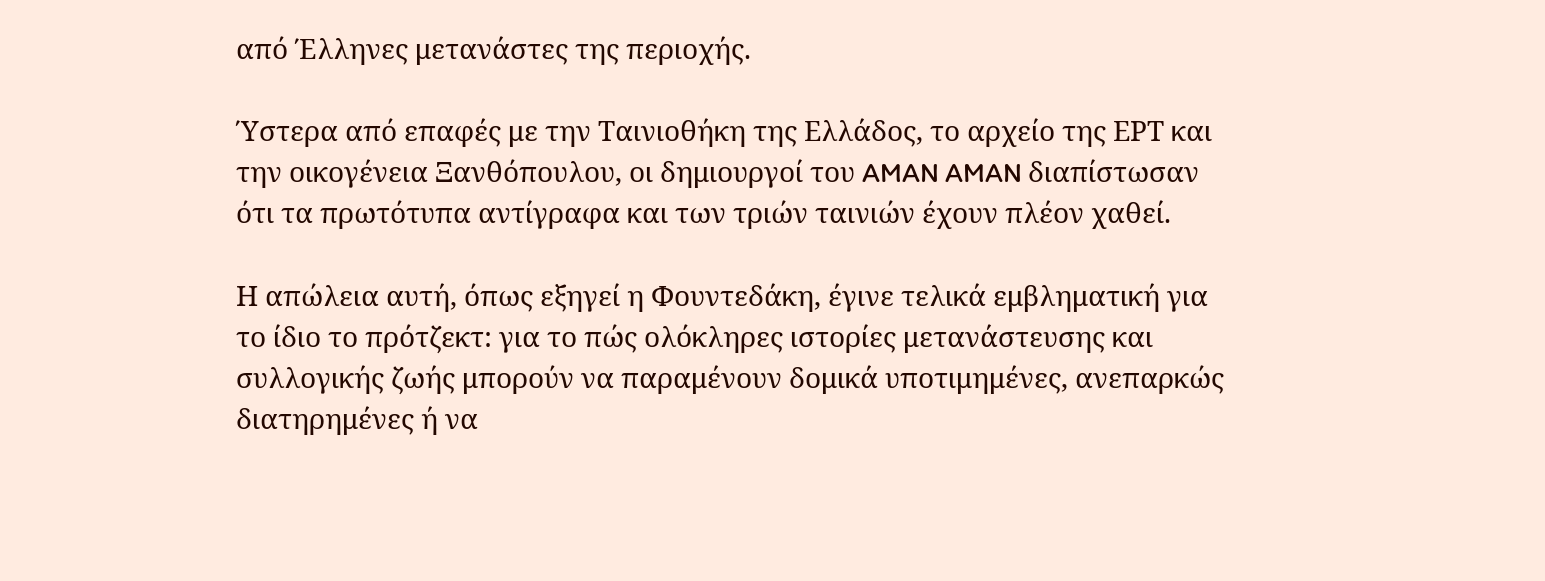από Έλληνες μετανάστες της περιοχής.

Ύστερα από επαφές με την Ταινιοθήκη της Ελλάδος, το αρχείο της ΕΡΤ και την οικογένεια Ξανθόπουλου, οι δημιουργοί του AMAN AMAN διαπίστωσαν ότι τα πρωτότυπα αντίγραφα και των τριών ταινιών έχουν πλέον χαθεί.

Η απώλεια αυτή, όπως εξηγεί η Φουντεδάκη, έγινε τελικά εμβληματική για το ίδιο το πρότζεκτ: για το πώς ολόκληρες ιστορίες μετανάστευσης και συλλογικής ζωής μπορούν να παραμένουν δομικά υποτιμημένες, ανεπαρκώς διατηρημένες ή να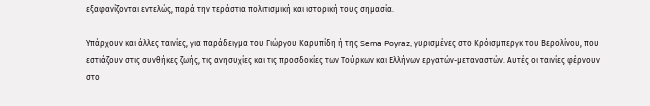εξαφανίζονται εντελώς, παρά την τεράστια πολιτισμική και ιστορική τους σημασία.

Υπάρχουν και άλλες ταινίες, για παράδειγμα του Γιώργου Καρυπίδη ή της Sema Poyraz, γυρισμένες στο Κρόισμπεργκ του Βερολίνου, που εστιάζουν στις συνθήκες ζωής, τις ανησυχίες και τις προσδοκίες των Τούρκων και Ελλήνων εργατών-μεταναστών. Αυτές οι ταινίες φέρνουν στο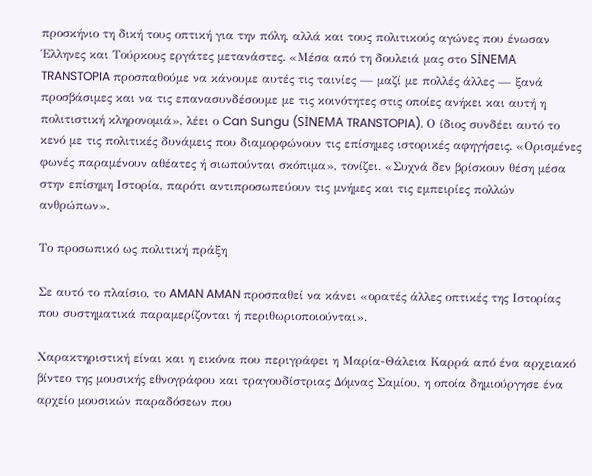προσκήνιο τη δική τους οπτική για την πόλη, αλλά και τους πολιτικούς αγώνες που ένωσαν Έλληνες και Τούρκους εργάτες μετανάστες. «Μέσα από τη δουλειά μας στο SİNEMA TRANSTOPIA προσπαθούμε να κάνουμε αυτές τις ταινίες — μαζί με πολλές άλλες — ξανά προσβάσιμες και να τις επανασυνδέσουμε με τις κοινότητες στις οποίες ανήκει και αυτή η πολιτιστική κληρονομιά», λέει ο Can Sungu (SİNEMA TRANSTOPIA). Ο ίδιος συνδέει αυτό το κενό με τις πολιτικές δυνάμεις που διαμορφώνουν τις επίσημες ιστορικές αφηγήσεις. «Ορισμένες φωνές παραμένουν αθέατες ή σιωπούνται σκόπιμα», τονίζει. «Συχνά δεν βρίσκουν θέση μέσα στην επίσημη Ιστορία, παρότι αντιπροσωπεύουν τις μνήμες και τις εμπειρίες πολλών ανθρώπων».

Το προσωπικό ως πολιτική πράξη

Σε αυτό το πλαίσιο, το AMAN AMAN προσπαθεί να κάνει «ορατές άλλες οπτικές της Ιστορίας που συστηματικά παραμερίζονται ή περιθωριοποιούνται».

Χαρακτηριστική είναι και η εικόνα που περιγράφει η Μαρία-Θάλεια Καρρά από ένα αρχειακό βίντεο της μουσικής εθνογράφου και τραγουδίστριας Δόμνας Σαμίου, η οποία δημιούργησε ένα αρχείο μουσικών παραδόσεων που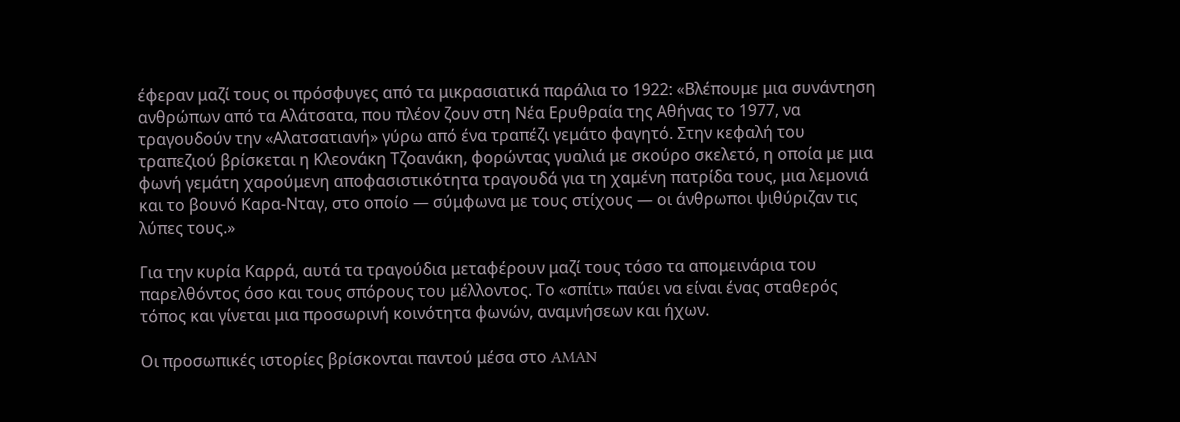έφεραν μαζί τους οι πρόσφυγες από τα μικρασιατικά παράλια το 1922: «Βλέπουμε μια συνάντηση ανθρώπων από τα Αλάτσατα, που πλέον ζουν στη Νέα Ερυθραία της Αθήνας το 1977, να τραγουδούν την «Αλατσατιανή» γύρω από ένα τραπέζι γεμάτο φαγητό. Στην κεφαλή του τραπεζιού βρίσκεται η Κλεονάκη Τζοανάκη, φορώντας γυαλιά με σκούρο σκελετό, η οποία με μια φωνή γεμάτη χαρούμενη αποφασιστικότητα τραγουδά για τη χαμένη πατρίδα τους, μια λεμονιά και το βουνό Καρα-Νταγ, στο οποίο — σύμφωνα με τους στίχους — οι άνθρωποι ψιθύριζαν τις λύπες τους.»

Για την κυρία Καρρά, αυτά τα τραγούδια μεταφέρουν μαζί τους τόσο τα απομεινάρια του παρελθόντος όσο και τους σπόρους του μέλλοντος. Το «σπίτι» παύει να είναι ένας σταθερός τόπος και γίνεται μια προσωρινή κοινότητα φωνών, αναμνήσεων και ήχων.

Οι προσωπικές ιστορίες βρίσκονται παντού μέσα στο AMAN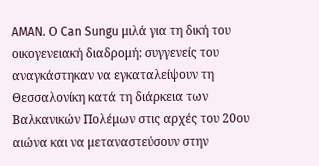AMAN. Ο Can Sungu μιλά για τη δική του οικογενειακή διαδρομή: συγγενείς του αναγκάστηκαν να εγκαταλείψουν τη Θεσσαλονίκη κατά τη διάρκεια των Βαλκανικών Πολέμων στις αρχές του 20ου αιώνα και να μεταναστεύσουν στην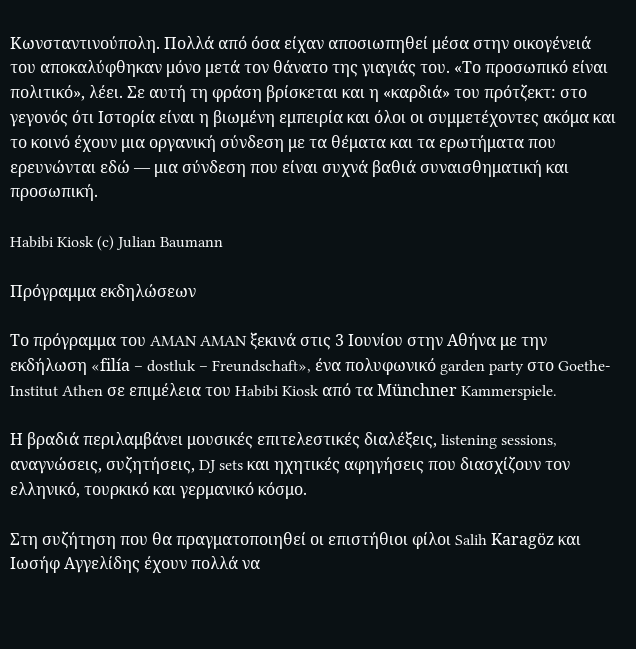Κωνσταντινούπολη. Πολλά από όσα είχαν αποσιωπηθεί μέσα στην οικογένειά του αποκαλύφθηκαν μόνο μετά τον θάνατο της γιαγιάς του. «Το προσωπικό είναι πολιτικό», λέει. Σε αυτή τη φράση βρίσκεται και η «καρδιά» του πρότζεκτ: στο γεγονός ότι Ιστορία είναι η βιωμένη εμπειρία και όλοι οι συμμετέχοντες ακόμα και το κοινό έχουν μια οργανική σύνδεση με τα θέματα και τα ερωτήματα που ερευνώνται εδώ — μια σύνδεση που είναι συχνά βαθιά συναισθηματική και προσωπική.

Habibi Kiosk (c) Julian Baumann

Πρόγραμμα εκδηλώσεων

Το πρόγραμμα του AMAN AMAN ξεκινά στις 3 Ιουνίου στην Αθήνα με την εκδήλωση «filía – dostluk – Freundschaft», ένα πολυφωνικό garden party στο Goethe-Institut Athen σε επιμέλεια του Habibi Kiosk από τα Münchner Kammerspiele.

Η βραδιά περιλαμβάνει μουσικές επιτελεστικές διαλέξεις, listening sessions, αναγνώσεις, συζητήσεις, DJ sets και ηχητικές αφηγήσεις που διασχίζουν τον ελληνικό, τουρκικό και γερμανικό κόσμο.

Στη συζήτηση που θα πραγματοποιηθεί οι επιστήθιοι φίλοι Salih Karagöz και Ιωσήφ Αγγελίδης έχουν πολλά να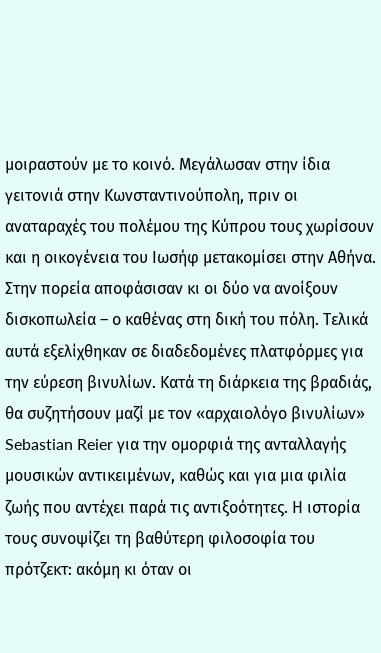μοιραστούν με το κοινό. Mεγάλωσαν στην ίδια γειτονιά στην Κωνσταντινούπολη, πριν οι αναταραχές του πολέμου της Κύπρου τους χωρίσουν και η οικογένεια του Ιωσήφ μετακομίσει στην Αθήνα. Στην πορεία αποφάσισαν κι οι δύο να ανοίξουν δισκοπωλεία – ο καθένας στη δική του πόλη. Τελικά αυτά εξελίχθηκαν σε διαδεδομένες πλατφόρμες για την εύρεση βινυλίων. Κατά τη διάρκεια της βραδιάς, θα συζητήσουν μαζί με τον «αρχαιολόγο βινυλίων» Sebastian Reier για την ομορφιά της ανταλλαγής μουσικών αντικειμένων, καθώς και για μια φιλία ζωής που αντέχει παρά τις αντιξοότητες. Η ιστορία τους συνοψίζει τη βαθύτερη φιλοσοφία του πρότζεκτ: ακόμη κι όταν οι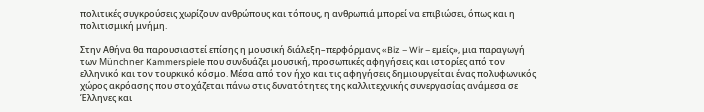πολιτικές συγκρούσεις χωρίζουν ανθρώπους και τόπους, η ανθρωπιά μπορεί να επιβιώσει, όπως και η πολιτισμική μνήμη.

Στην Αθήνα θα παρουσιαστεί επίσης η μουσική διάλεξη–περφόρμανς «Biz – Wir – εμείς», μια παραγωγή των Münchner Kammerspiele που συνδυάζει μουσική, προσωπικές αφηγήσεις και ιστορίες από τον ελληνικό και τον τουρκικό κόσμο. Μέσα από τον ήχο και τις αφηγήσεις δημιουργείται ένας πολυφωνικός χώρος ακρόασης που στοχάζεται πάνω στις δυνατότητες της καλλιτεχνικής συνεργασίας ανάμεσα σε Έλληνες και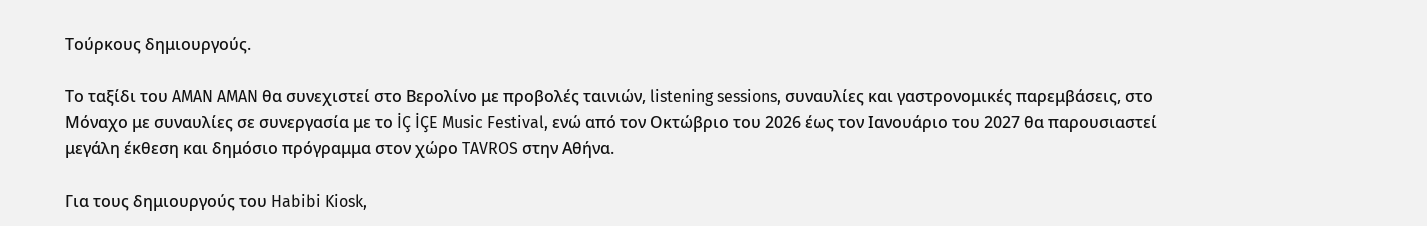Τούρκους δημιουργούς.

Το ταξίδι του AMAN AMAN θα συνεχιστεί στο Βερολίνο με προβολές ταινιών, listening sessions, συναυλίες και γαστρονομικές παρεμβάσεις, στο Μόναχο με συναυλίες σε συνεργασία με το İÇ İÇE Music Festival, ενώ από τον Οκτώβριο του 2026 έως τον Ιανουάριο του 2027 θα παρουσιαστεί μεγάλη έκθεση και δημόσιο πρόγραμμα στον χώρο TAVROS στην Αθήνα.

Για τους δημιουργούς του Habibi Kiosk,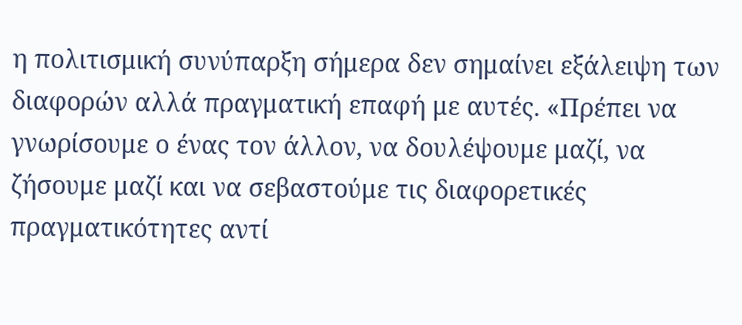η πολιτισμική συνύπαρξη σήμερα δεν σημαίνει εξάλειψη των διαφορών αλλά πραγματική επαφή με αυτές. «Πρέπει να γνωρίσουμε ο ένας τον άλλον, να δουλέψουμε μαζί, να ζήσουμε μαζί και να σεβαστούμε τις διαφορετικές πραγματικότητες αντί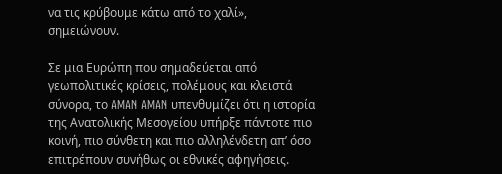να τις κρύβουμε κάτω από το χαλί», σημειώνουν.

Σε μια Ευρώπη που σημαδεύεται από γεωπολιτικές κρίσεις, πολέμους και κλειστά σύνορα, το AMAN AMAN υπενθυμίζει ότι η ιστορία της Ανατολικής Μεσογείου υπήρξε πάντοτε πιο κοινή, πιο σύνθετη και πιο αλληλένδετη απ’ όσο επιτρέπουν συνήθως οι εθνικές αφηγήσεις.